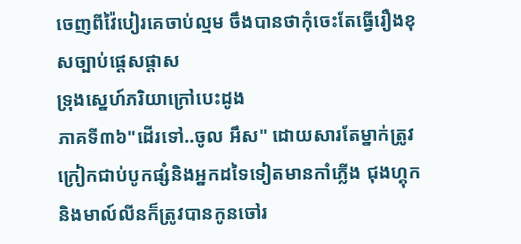ចេញពីវ៉ៃបៀរគេចាប់ល្មម ចឹងបានថាកុំចេះតែធ្វើរឿងខុសច្បាប់ផ្ដេសផ្ដាស
ទ្រុងស្នេហ៍ភរិយាក្រៅបេះដូង
ភាគទី៣៦"ដើរទៅ..ចូល អឹស" ដោយសារតែម្នាក់ត្រូវក្រៀកជាប់បូកផ្សំនិងអ្នកដទៃទៀតមានកាំភ្លើង ជុងហ្គុកនិងមាល៍លីនក៏ត្រូវបានកូនចៅរ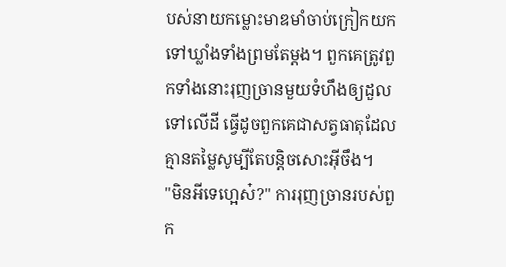បស់នាយកម្លោះមាឌមាំចាប់ក្រៀកយកទៅឃ្លាំងទាំងព្រមតែម្ដង។ ពួកគេត្រូវពួកទាំងនោះរុញច្រានមួយទំហឹងឲ្យដួលទៅលើដី ធ្វើដូចពួកគេជាសត្វធាតុដែលគ្មានតម្លៃសូម្បីតែបន្តិចសោះអ៊ីចឹង។
"មិនអីទេហ្អេស៎?" ការរុញច្រានរបស់ពួក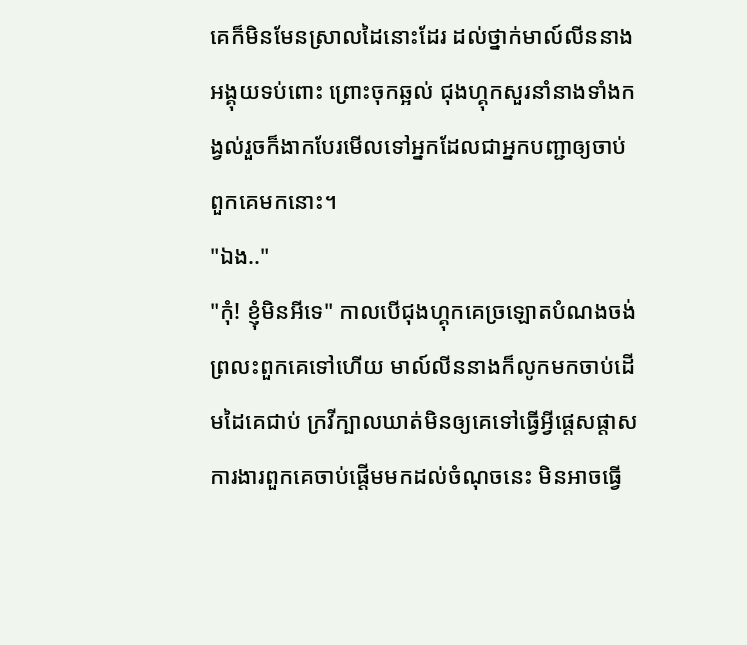គេក៏មិនមែនស្រាលដៃនោះដែរ ដល់ថ្នាក់មាល៍លីននាងអង្គុយទប់ពោះ ព្រោះចុកឆ្អល់ ជុងហ្គុកសួរនាំនាងទាំងកង្វល់រួចក៏ងាកបែរមើលទៅអ្នកដែលជាអ្នកបញ្ជាឲ្យចាប់ពួកគេមកនោះ។
"ឯង.."
"កុំ! ខ្ញុំមិនអីទេ" កាលបើជុងហ្គុកគេច្រឡោតបំណងចង់ព្រលះពួកគេទៅហើយ មាល៍លីននាងក៏លូកមកចាប់ដើមដៃគេជាប់ ក្រវីក្បាលឃាត់មិនឲ្យគេទៅធ្វើអ្វីផ្ដេសផ្ដាស ការងារពួកគេចាប់ផ្ដើមមកដល់ចំណុចនេះ មិនអាចធ្វើ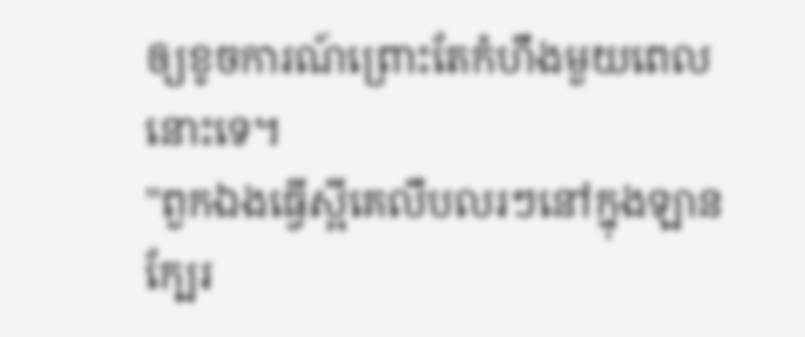ឲ្យខូចការណ៍ព្រោះតែកំហឹងមួយពេលនោះទេ។
"ពួកឯងធ្វើស្អីគេលឹបលរៗនៅក្នុងឡានក្បែរ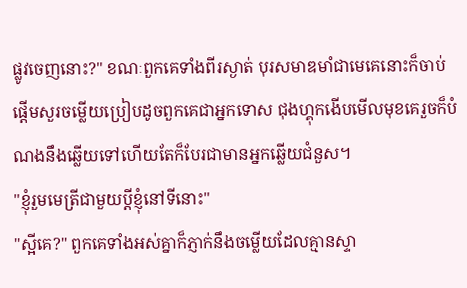ផ្លូវចេញនោះ?" ខណៈពួកគេទាំងពីរស្ងាត់ បុរសមាឌមាំជាមេគេនោះក៏ចាប់ផ្ដើមសួរចម្លើយប្រៀបដូចពួកគេជាអ្នកទោស ជុងហ្គុកងើបមើលមុខគេរួចក៏បំណងនឹងឆ្លើយទៅហើយតែក៏បែរជាមានអ្នកឆ្លើយជំនួស។
"ខ្ញុំរួមមេត្រីជាមួយប្ដីខ្ញុំនៅទីនោះ"
"ស្អីគេ?" ពួកគេទាំងអស់គ្នាក៏ភ្ញាក់នឹងចម្លើយដែលគ្មានស្ទា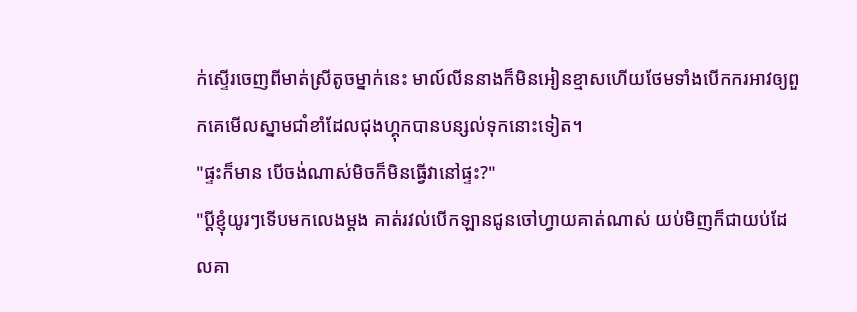ក់ស្ទើរចេញពីមាត់ស្រីតូចម្នាក់នេះ មាល៍លីននាងក៏មិនអៀនខ្មាសហើយថែមទាំងបើកករអាវឲ្យពួកគេមើលស្នាមជាំខាំដែលជុងហ្គុកបានបន្សល់ទុកនោះទៀត។
"ផ្ទះក៏មាន បើចង់ណាស់មិចក៏មិនធ្វើវានៅផ្ទះ?"
"ប្ដីខ្ញុំយូរៗទើបមកលេងម្ដង គាត់រវល់បើកឡានជូនចៅហ្វាយគាត់ណាស់ យប់មិញក៏ជាយប់ដែលគា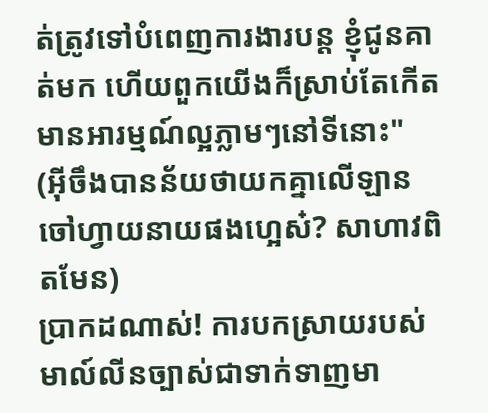ត់ត្រូវទៅបំពេញការងារបន្ត ខ្ញុំជូនគាត់មក ហើយពួកយើងក៏ស្រាប់តែកើតមានអារម្មណ៍ល្អភ្លាមៗនៅទីនោះ"
(អ៊ីចឹងបានន័យថាយកគ្នាលើឡានចៅហ្វាយនាយផងហ្អេស៎? សាហាវពិតមែន)
ប្រាកដណាស់! ការបកស្រាយរបស់មាល៍លីនច្បាស់ជាទាក់ទាញមា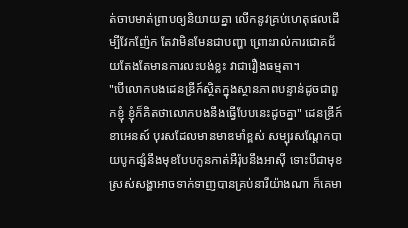ត់ចាបមាត់ព្រាបឲ្យនិយាយគ្នា លើកនូវគ្រប់ហេតុផលដើម្បីវែកញ៉ែក តែវាមិនមែនជាបញ្ហា ព្រោះរាល់ការជោគជ័យតែងតែមានការលះបង់ខ្លះ វាជារឿងធម្មតា។
"បើលោកបងដេនឌ្រីក៍ស្ថិតក្នុងស្ថានភាពបន្ទាន់ដូចជាពួកខ្ញុំ ខ្ញុំក៏គិតថាលោកបងនឹងធ្វើបែបនេះដូចគ្នា" ដេនឌ្រីក៍ ខាអេនស៍ បុរសដែលមានមាឌមាំខ្ពស់ សម្បុរសណ្ដែកបាយបូកផ្សំនឹងមុខបែបកូនកាត់អឺរ៉ុបនឹងអាសុី ទោះបីជាមុខស្រស់សង្ហាអាចទាក់ទាញបានគ្រប់នារីយ៉ាងណា ក៏គេមា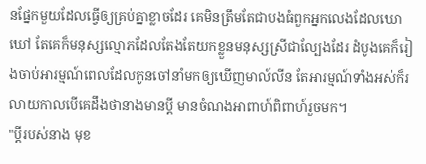នផ្នែកមួយដែលធ្វើឲ្យគ្រប់គ្នាខ្លាចដែរ គេមិនត្រឹមតែជាបងធំពួកអ្នកលេងដែលឃោឃៅ តែគេក៏មនុស្សល្មោភដែលតែងតែយកខ្លួនមនុស្សស្រីជាល្បែងដែរ ដំបូងគេក៏រៀងចាប់អារម្មណ៍ពេលដែលកូនចៅនាំមកឲ្យឃើញមាល៍លីន តែអារម្មណ៍ទាំងអស់ក៏រលាយកាលបើគេដឹងថានាងមានប្ដី មានចំណងអាពាហ៍ពិពាហ៍រួចមក។
"ប្ដីរបស់នាង មុខ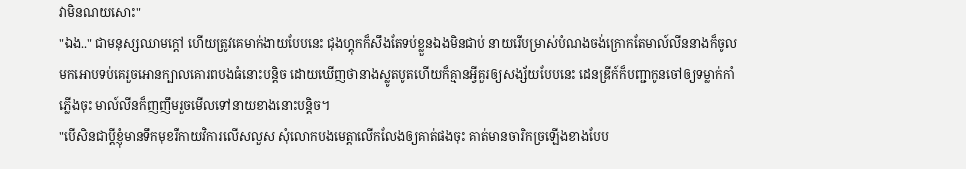វាមិនណយសោះ"
"ឯង.." ជាមនុស្សឈាមក្ដៅ ហើយត្រូវគេមាក់ងាយបែបនេះ ជុងហ្គុកក៏សឹងតែទប់ខ្លួនឯងមិនជាប់ នាយរើបម្រាស់បំណងចង់ក្រោកតែមាល៍លីននាងក៏ចូលមកអោបទប់គេរួចអោនក្បាលគោរពបងធំនោះបន្តិច ដោយឃើញថានាងស្លូតបូតហើយក៏គ្មានអ្វីគួរឲ្យសង្ស័យបែបនេះ ដេនឌ្រីក៍ក៏បញ្ជាកូនចៅឲ្យទម្លាក់កាំភ្លើងចុះ មាល៍លីនក៏ញញឹមរួចមើលទៅនាយខាងនោះបន្តិច។
"បើសិនជាប្ដីខ្ញុំមានទឹកមុខរឺកាយវិការលើសលួស សុំលោកបងមេត្តាលើកលែងឲ្យគាត់ផងចុះ គាត់មានចារិកច្រឡើងខាងបែប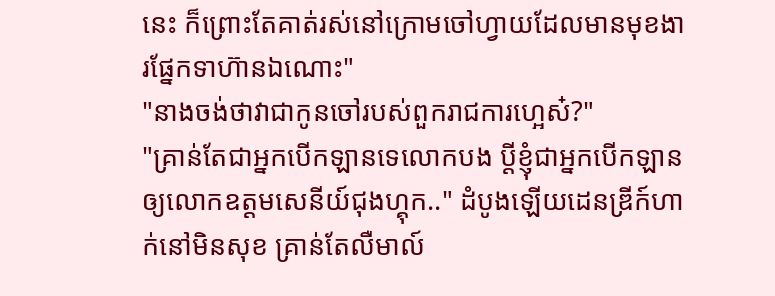នេះ ក៏ព្រោះតែគាត់រស់នៅក្រោមចៅហ្វាយដែលមានមុខងារផ្នែកទាហ៊ានឯណោះ"
"នាងចង់ថាវាជាកូនចៅរបស់ពួករាជការហ្អេស៎?"
"គ្រាន់តែជាអ្នកបើកឡានទេលោកបង ប្ដីខ្ញុំជាអ្នកបើកឡានឲ្យលោកឧត្តមសេនីយ៍ជុងហ្គុក.." ដំបូងឡើយដេនឌ្រីក៍ហាក់នៅមិនសុខ គ្រាន់តែលឺមាល៍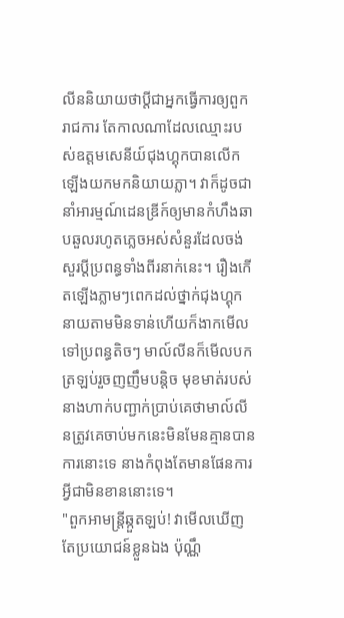លីននិយាយថាប្ដីជាអ្នកធ្វើការឲ្យពួករាជការ តែកាលណាដែលឈ្មោះរបស់ឧត្តមសេនីយ៍ជុងហ្គុកបានលើកឡើងយកមកនិយាយភ្លា។ វាក៏ដូចជានាំអារម្មណ៍ដេនឌ្រីក៍ឲ្យមានកំហឹងឆាបឆួលរហូតភ្លេចអស់សំនួរដែលចង់សួរប្ដីប្រពន្ធទាំងពីរនាក់នេះ។ រឿងកើតឡើងភ្លាមៗពេកដល់ថ្នាក់ជុងហ្គុកនាយតាមមិនទាន់ហើយក៏ងាកមើលទៅប្រពន្ធតិចៗ មាល៍លីនក៏មើលបកត្រឡប់រួចញញឹមបន្តិច មុខមាត់របស់នាងហាក់បញ្ជាក់ប្រាប់គេថាមាល៍លីនត្រូវគេចាប់មកនេះមិនមែនគ្មានបានការនោះទេ នាងកំពុងតែមានផែនការអ្វីជាមិនខាននោះទេ។
"ពួកអាមន្ត្រីឆ្កួតឡប់! វាមើលឃើញតែប្រយោជន៍ខ្លួនឯង ប៉ុណ្ណឹ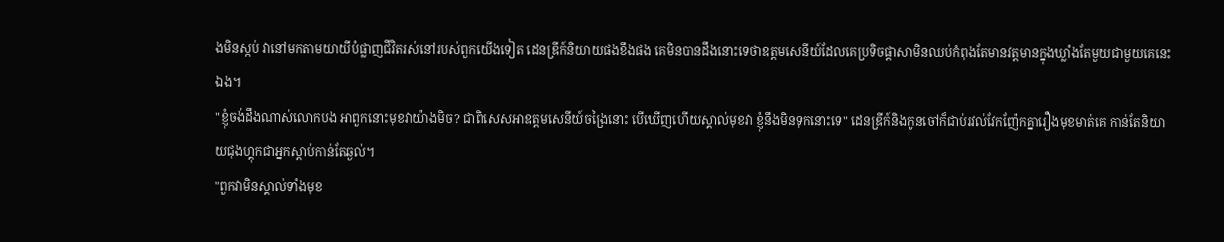ងមិនស្កប់ វានៅមកតាមយាយីបំផ្លាញជីវិតរស់នៅរបស់ពួកយើងទៀត ដេនឌ្រីក៍និយាយផងខឹងផង គេមិនបានដឹងនោះទេថាឧត្តមសេនីយ៍ដែលគេប្រទិចផ្ដាសាមិនឈប់កំពុងតែមានវត្តមានក្នុងឃ្លាំងតែមួយជាមួយគេនេះឯង។
"ខ្ញុំចង់ដឹងណាស់លោកបង អាពួកនោះមុខវាយ៉ាងមិច? ជាពិសេសអាឧត្តមសេនីយ៍ចង្រៃនោះ បើឃើញហើយស្គាល់មុខវា ខ្ញុំនឹងមិនទុកនោះទេ" ដេនឌ្រីក៍និងកូនចៅក៏ជាប់រវល់វែកញ៉ែកគ្នារឿងមុខមាត់គេ កាន់តែនិយាយជុងហ្គុកជាអ្នកស្ដាប់កាន់តែឆ្ងល់។
"ពួកវាមិនស្គាល់ទាំងមុខ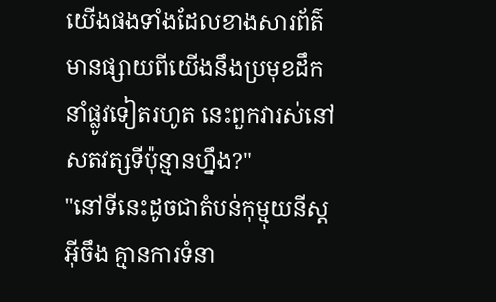យើងផងទាំងដែលខាងសារព័ត៌មានផ្សាយពីយើងនឹងប្រមុខដឹកនាំផ្លូវទៀតរហូត នេះពួកវារស់នៅសតវត្សទីប៉ុន្មានហ្នឹង?"
"នៅទីនេះដូចជាតំបន់កុម្មុយនីស្តអ៊ីចឹង គ្មានការទំនា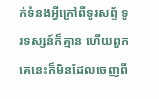ក់ទំនងអ្វីក្រៅពីទូរសព្ទ័ ទូរទស្សន៍ក៏គ្មាន ហើយពួកគេនេះក៏មិនដែលចេញពី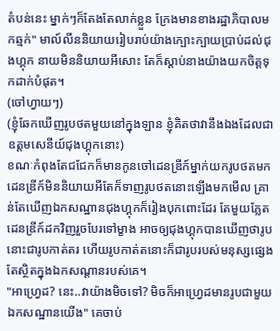តំបន់នេះ ម្នាក់ៗក៏តែងតែលាក់ខ្លួន ក្រែងមានខាងរដ្ឋាភិបាលមកឆ្មក់" មាល៍លីននិយាយរៀបរាប់យ៉ាងក្បោះក្បាយប្រាប់ដល់ជុងហ្គុក នាយមិននិយាយអីសោះ តែក៏ស្ដាប់នាងយ៉ាងយកចិត្តទុកដាក់បំផុត។
(ចៅហ្វាយៗ)
(ខ្ញុំឆែកឃើញរូបថតមួយនៅក្នុងឡាន ខ្ញុំគិតថាវានឹងឯងដែលជាឧត្តមសេនីយ៍ជុងហ្គុកនោះ)
ខណៈកំពុងតែជជែកក៏មានកូនចៅដេនឌ្រីក៍ម្នាក់យករូបថតមក ដេនឌ្រីក៍មិននិយាយអីតែក៏ទាញរូបថតនោះឡើងមកមើល គ្រាន់តែឃើញឯកសណ្ឋានជុងហ្គុកក៏រៀងបុកពោះដែរ តែមួយភ្លែតដេនឌ្រីក៍ដកវិញរួចបែរទៅម្ខាង អាចឲ្យជុងហ្គុកបានឃើញថារូបនោះជារូបកាត់តរ ហើយរូបកាត់តនោះក៏ជារូបរបស់មនុស្សផ្សេង តែស្ថិតក្នុងឯកសណ្ដានរបស់គេ។
"អាហ្វ្រេដ? នេះ..វាយ៉ាងមិចទៅ? មិចក៏អាហ្វ្រេដមានរូបជាមួយឯកសណ្ឋានយើង" គេចាប់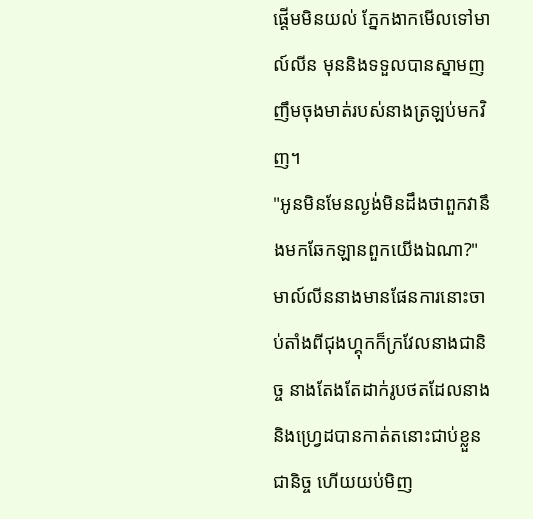ផ្ដើមមិនយល់ ភ្នែកងាកមើលទៅមាល៍លីន មុននិងទទួលបានស្នាមញញឹមចុងមាត់របស់នាងត្រឡប់មកវិញ។
"អូនមិនមែនល្ងង់មិនដឹងថាពួកវានឹងមកឆែកឡានពួកយើងឯណា?" មាល៍លីននាងមានផែនការនោះចាប់តាំងពីជុងហ្គុកក៏ក្រវែលនាងជានិច្ច នាងតែងតែដាក់រូបថតដែលនាងនិងហ្វ្រេដបានកាត់តនោះជាប់ខ្លួនជានិច្ច ហើយយប់មិញ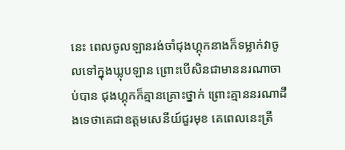នេះ ពេលចូលឡានរង់ចាំជុងហ្គុកនាងក៏ទម្លាក់វាចូលទៅក្នុងឃ្លុបឡាន ព្រោះបើសិនជាមាននរណាចាប់បាន ជុងហ្គុកក៏គ្មានគ្រោះថ្នាក់ ព្រោះគ្មាននរណាដឹងទេថាគេជាឧត្តមសេនីយ៍ជួរមុខ គេពេលនេះត្រឹ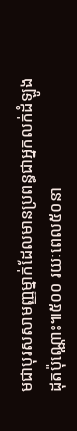មជាបុរសសាមញ្ញម្នាក់ដែលមានប្រពន្ធជាអ្នកលក់ដំឡូងដុតប៉ុណ្ណោះ៕៥០០ រយៈពេល៥០នា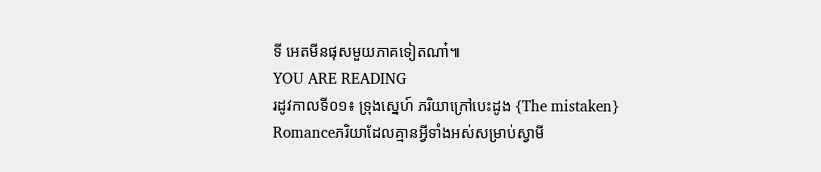ទី អេតមីនផុសមួយភាគទៀតណា៎៕
YOU ARE READING
រដូវកាលទី០១៖ ទ្រុងស្នេហ៍ ភរិយាក្រៅបេះដូង {The mistaken}
Romanceភរិយាដែលគ្មានអ្វីទាំងអស់សម្រាប់ស្វាមី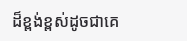ដ៏ខ្ពង់ខ្ពស់ដូចជាគេ